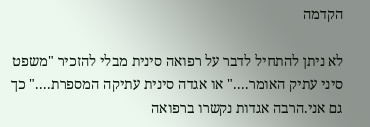הקדמה

לא ניתן להתחיל לדבר על רפואה סינית מבלי להזכיר "משפט סיני עתיק האומר...." או אגדה סינית עתיקה המספרת...." כך גם אני.הרבה אגדות נקשרו ברפואה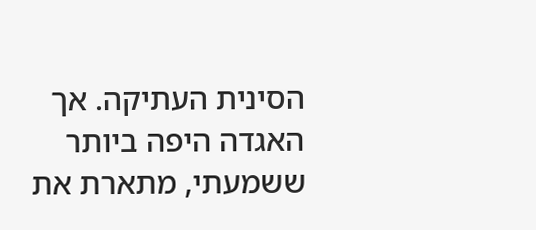הסינית העתיקה. אך האגדה היפה ביותר ששמעתי, מתארת את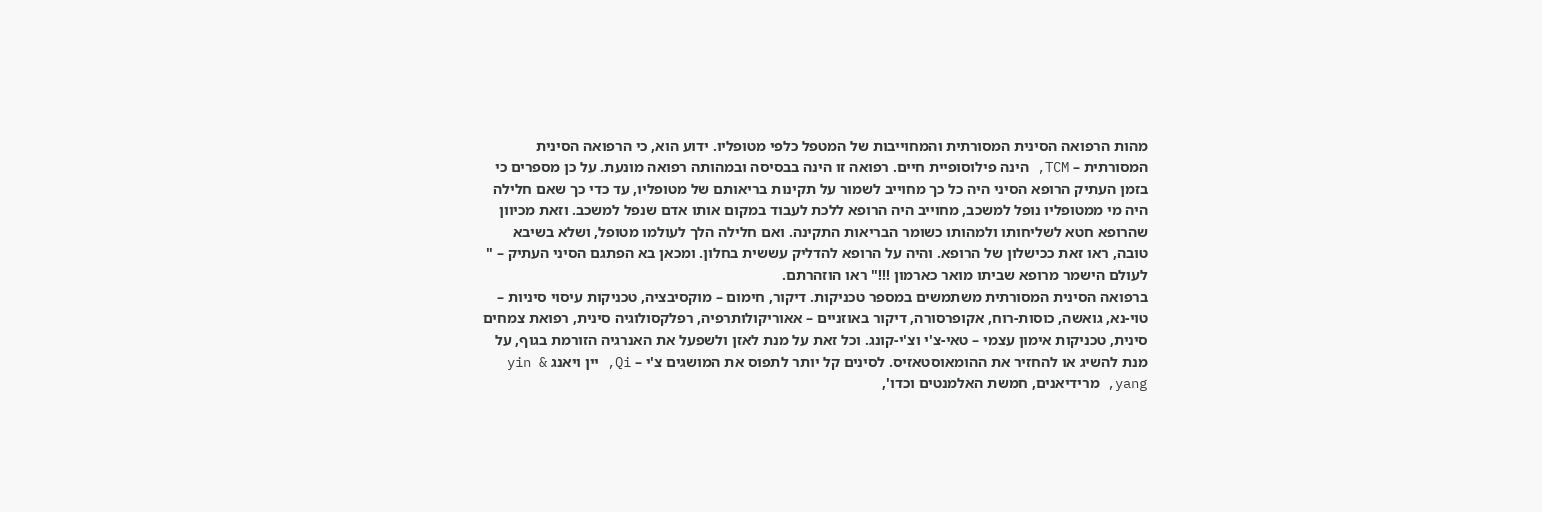מהות הרפואה הסינית המסורתית והמחוייבות של המטפל כלפי מטופליו. ידוע הוא, כי הרפואה הסינית המסורתית – TCM, הינה פילוסופיית חיים. רפואה זו הינה בבסיסה ובמהותה רפואה מונעת. על כן מספרים כי בזמן העתיק הרופא הסיני היה כל כך מחוייב לשמור על תקינות בריאותם של מטופליו, עד כדי כך שאם חלילה היה מי ממטופליו נופל למשכב, מחוייב היה הרופא ללכת לעבוד במקום אותו אדם שנפל למשכב. וזאת מכיוון שהרופא חטא לשליחותו ולמהותו כשומר הבריאות התקינה. ואם חלילה הלך לעולמו מטופל, ושלא בשיבא טובה, ראו זאת ככישלון של הרופא. והיה על הרופא להדליק עששית בחלון. ומכאן בא הפתגם הסיני העתיק – " לעולם הישמר מרופא שביתו מואר כארמון !!!" ראו הוזהרתם.
ברפואה הסינית המסורתית משתמשים במספר טכניקות. דיקור, חימום – מוקסיבציה, טכניקות עיסוי סיניות – טוי-נא, גואשה, כוסות-רוח, אקופרסורה, דיקור באוזניים – אאוריקולותרפיה, רפלקסולוגיה סינית, רפואת צמחים סינית, טכניקות אימון עצמי – טאי-צ'י וצ'י-קונג. וכל זאת על מנת לאזן ולשפעל את האנרגיה הזורמת בגוף, על מנת להשיג או להחזיר את ההומאוסטאזיס. לסינים קל יותר לתפוס את המושגים צ'י – Qi, יין ויאנג yin & yang, מרידיאנים, חמשת האלמנטים וכדו',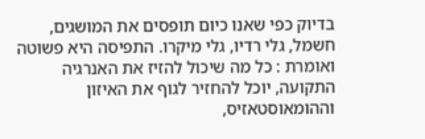בדיוק כפי שאנו כיום תופסים את המושגים, חשמל, גלי רדיו, גלי מיקרו. התפיסה היא פשוטה ואומרת : כל מה שיכול להזיז את האנרגיה התקועה, יוכל להחזיר לגוף את האיזון וההומאוסטאזיס,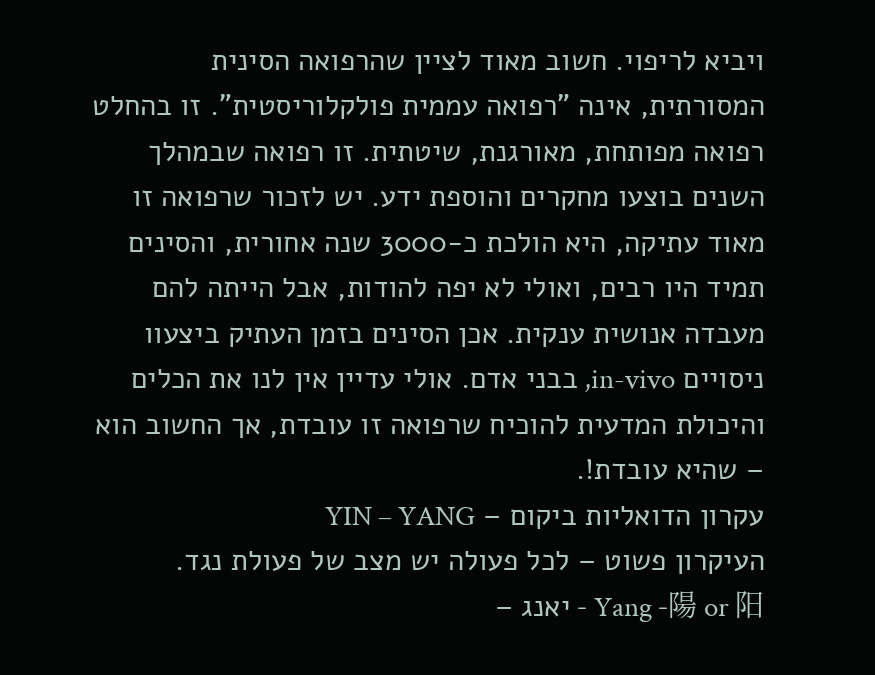ויביא לריפוי. חשוב מאוד לציין שהרפואה הסינית המסורתית, אינה "רפואה עממית פולקלוריסטית". זו בהחלט רפואה מפותחת, מאורגנת, שיטתית. זו רפואה שבמהלך השנים בוצעו מחקרים והוספת ידע. יש לזכור שרפואה זו מאוד עתיקה, היא הולכת כ-3000 שנה אחורית, והסינים תמיד היו רבים, ואולי לא יפה להודות, אבל הייתה להם מעבדה אנושית ענקית. אכן הסינים בזמן העתיק ביצעוו ניסויים in-vivo, בבני אדם. אולי עדיין אין לנו את הכלים והיכולת המדעית להוכיח שרפואה זו עובדת, אך החשוב הוא – שהיא עובדת!.
עקרון הדואליות ביקום – YIN – YANG
העיקרון פשוט – לכל פעולה יש מצב של פעולת נגד.
Yang -陽 or 阳 - יאנג –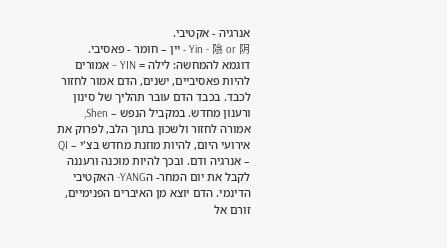אנרגיה - אקטיבי.
Yin - 陰 or 阴 - יין – חומר - פאסיבי.
דוגמא להמחשה: לילה = YIN – אמורים להיות פאסיביים, ישנים, הדם אמור לחזור לכבד. בכבד הדם עובר תהליך של סינון ורענון מחדש. במקביל הנפש – Shen, אמורה לחזור ולשכון בתוך הלב, לפרוק את אירועי היום, להיות מוזנת מחדש בצ'י – QI – אנרגיה ודם. ובכך להיות מוכנה ורעננה לקבל את יום המחר- הYANG- האקטיבי הדינמי. הדם יוצא מן האיברים הפנימיים, זורם אל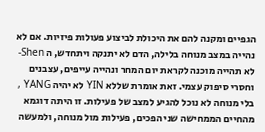הגפיים ומקנה להם את היכולת לביצוע פעולות פיזיות. אם לא נהייה במצב מנוחה בלילה, הדם לא יתנקה ויתחדש, ה Shen- לא תהייה מוכנה לקראת יום המחר ונהייה עייפים, עצבנים וחסרי סיפוק עצמי. זאת אומרת שללא YIN לא יהיה YANG , בלי מנוחה לא נוכל להגיע למצב של פעילות. זו היתה דוגמא מהחיים הממחישה שני הפכים, פעילות מול מנוחה, ולמעשה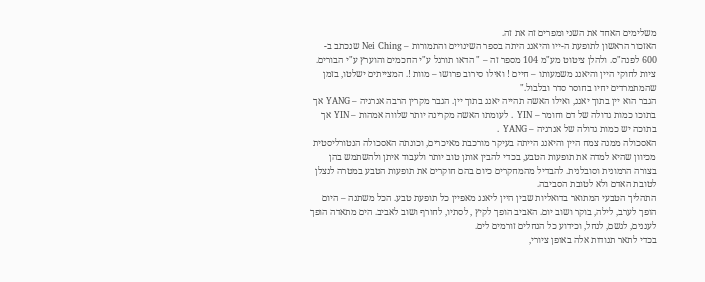משלימים האחד את השני ומפרים זה את זה.
האזכור הראשון לתופעת ה-ייו והיאנג היתה בספר השינויים והתמורות – Nei Ching שנכתב ב- 600 לפנה"ס. ולהלן ציטוט מע"מ 104 מספר זה – " הדאו תורגל ע"י החכמים והוערץ ע"י הבורים. ציות לחוקי היין והיאנג משמעותו – חיים ! ואילו סירוב פרושו – מוות !. המצייתים ישלטו, בזמן שהמתמרדים יחיו בחוסר סדר ובלבול."
הגבר הוא יין בתוך יאנג, ואילו האשה תהייה יאנג בתוך יין. הגבר מקרין הרבה אנרגיה – YANG אך בתוכו כמות גדולה של דם וחומר – YIN . לעומתו האשה מקרינה יותר שלווה אמהות – YIN אך בתוכה יש כמות גדולה של אנרגיה – YANG .
האסכולה ממנה צמח היין והיאנג הייתה בעיקר מורכבת מאיכרים, וכונתה האסכולה הנטורליסטית מכיוון שהיא למדה את תופעות הטבע, בכדי להבין אותן טוב יותר ולעבוד איתן ולהשתמש בהן בצורה הרמונית וסובלנית. להבדיל מהמחקרים כיום בהם חוקרים את תופעות הטבע במטרה לנצלן לטובת האדם ולא לטובת הסביבה.
התהליך הטבעי המתואר בדואליות שבין היין ליאנג מאפיין כל תופעת טבע. הכל משתנה – היום הופך לערב, לילה, בוקר ושוב יום. האביב הופך לקיץ , לסתיו, לחורף ושוב לאביב. הים מתאדה הופך לעננים, לגשם, לנחל, וכידוע כל הנחלים זורמים לים.
בכדי לתאר תנודות אלה באופן ציורי,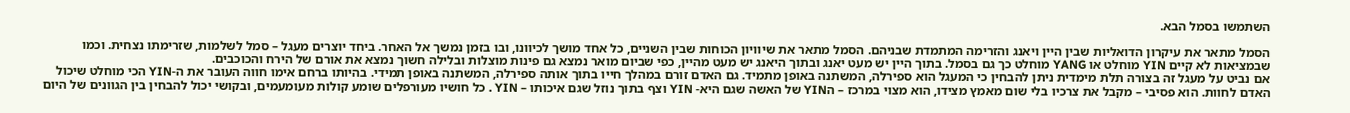השתמשו בסמל הבא.

הסמל מתאר את עיקרון הדואליות שבין היין ויאנג והזרימה המתמדת שבניהם. הסמל מתאר את שיוויון הכוחות שבין השניים, כל אחד מושך לכיוונו, ובו בזמן נמשך אל האחר. ביחד יוצרים מעגל – סמל לשלמות, שזרימתו נצחית. וכמו שבמציאות לא קיים YIN מוחלט או YANG מוחלט כך גם בסמל. בתוך היין יש מעט יאנג ובתוך היאנג יש מעט מהיין, כפי שביום מואר נמצא גם פינות מוצלות ובלילה חשוך נמצא את אורם של הירח והכוכבים.
אם נביט על מעגל זה בצורה תלת מימדית ניתן להבחין כי המעגל הוא ספירלה, המשתנה באופן מתמיד. גם האדם זורם במהלך חייו בתוך אותה ספירלה, המשתנה באופן תמידי. בהיותו ברחם אימו חווה העובר את ה-YIN הכי מוחלט שיכול האדם לחוות. הוא פסיבי – מקבל את צרכיו בלי שום מאמץ מצידו, הוא מצוי במרכז – הYIN של האשה שגם היא- YIN וצף בתוך נוזל שגם איכותו – YIN . כל חושיו מעורפלים שומע קולות מעומעמים, ובקושי יכול להבחין בין הגוונים של היום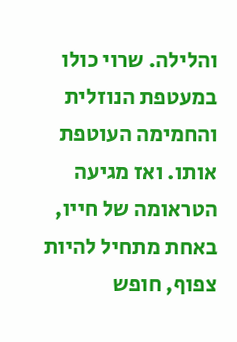והלילה. שרוי כולו במעטפת הנוזלית והחמימה העוטפת אותו. ואז מגיעה הטראומה של חייו, באחת מתחיל להיות צפוף, חופש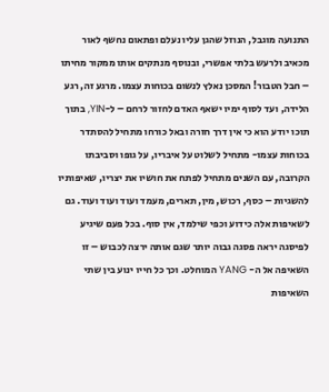התנועה מוגבל, הנוזל שהגן עליו נעלם ופתאום נחשף לאור מכאיב ולרעש בלתי אפשרי, ובנוסף מנתקים אותו ממקור מחיתו – חבל הטבור! המסכן נאלץ לנשום בכוחות עצמו. מרגע זה, רגע הלידה, ועד לסוף ימיו ישאף האדם לחזור לרחם – ל-YIN, בתוך תוכו יודע הוא כי אין דרך חזרה ובאל כורחו מתחיל להסתדר בכוחות עצמו- מתחיל לשלוט על איבריו, על גופו וסביבתו הקרובה, עם השנים מתחיל לפתח את חושיו את יצריו, שאיפותיו להשגיות – כסף, רכוש, מין, תארים, מעמד ועוד ועוד ועוד. גם לשאיפות אלה כידוע וכפי שילמד, אין סוף. בכל פעם שיגיע לפיסגה יראה פסגה גבוה יותר שגם אותה ירצה לכבוש – זו השאיפה אל ה- YANG המוחלט. וכך כל חייו ינוע בין שתי השאיפות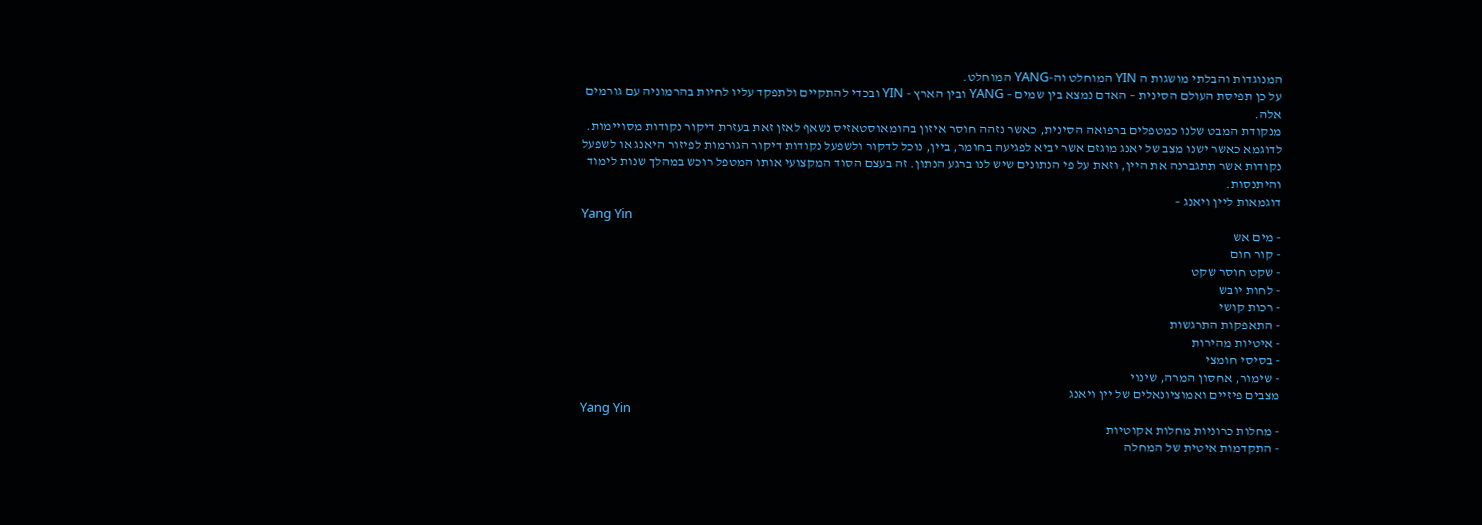המנוגדות והבלתי מושגות ה YIN המוחלט וה-YANG המוחלט.
על כן תפיסת העולם הסינית – האדם נמצא בין שמים – YANG ובין הארץ - YIN ובכדי להתקיים ולתפקד עליו לחיות בהרמוניה עם גורמים אלה.
מנקודת המבט שלנו כמטפלים ברפואה הסינית, כאשר נזהה חוסר איזון בהומאוסטאזיס נשאף לאזן זאת בעזרת דיקור נקודות מסויימות. לדוגמא כאשר ישנו מצב של יאנג מוגזם אשר יביא לפגיעה בחומר, ביין, נוכל לדקור ולשפעל נקודות דיקור הגורמות לפיזור היאנג או לשפעל נקודות אשר תתגברנה את היין, וזאת על פי הנתונים שיש לנו ברגע הנתון. זה בעצם הסוד המקצועי אותו המטפל רוכש במהלך שנות לימוד והיתנסות.
דוגמאות ליין ויאנג –
Yang Yin
- מים אש
- קור חום
- שקט חוסר שקט
- לחות יובש
- רכות קושי
- התאפקות התרגשות
- איטיות מהירות
- בסיסי חומצי
- שימור, אחסון המרה, שינוי
מצבים פיזיים ואמוציונאלים של יין ויאנג
Yang Yin
- מחלות כרוניות מחלות אקוטיות
- התקדמות איטית של המחלה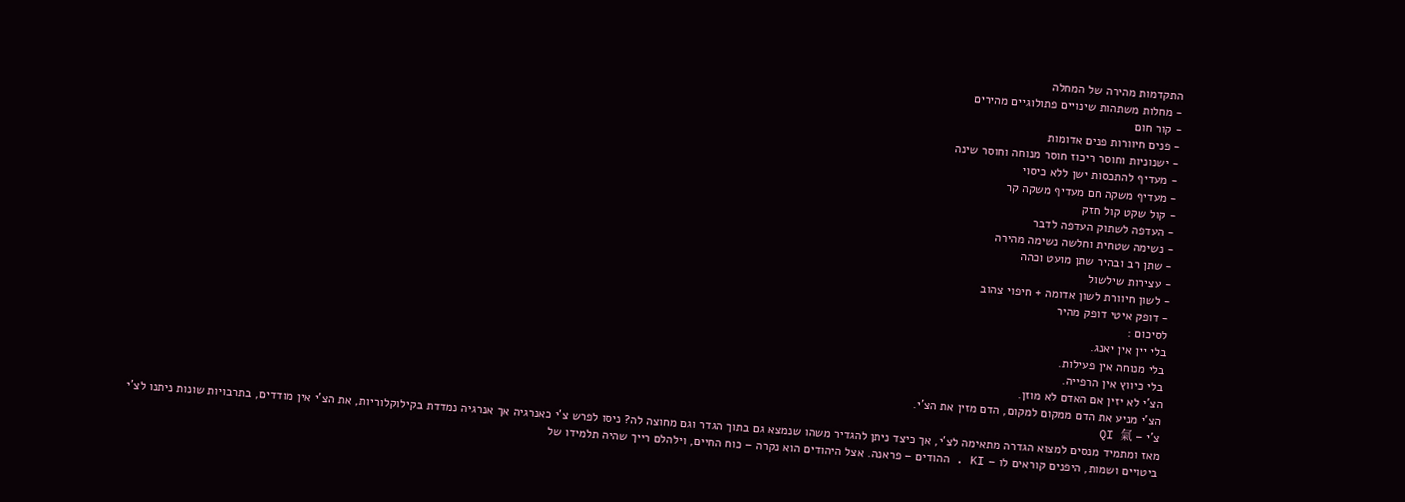התקדמות מהירה של המחלה
- מחלות משתהות שינויים פתולוגיים מהירים
- קור חום
- פנים חיוורות פנים אדומות
- ישנוניות וחוסר ריכוז חוסר מנוחה וחוסר שינה
- מעדיף להתכסות ישן ללא כיסוי
- מעדיף משקה חם מעדיף משקה קר
- קול שקט קול חזק
- העדפה לשתוק העדפה לדבר
- נשימה שטחית וחלשה נשימה מהירה
- שתן רב ובהיר שתן מועט וכהה
- עצירות שילשול
- לשון חיוורת לשון אדומה + חיפוי צהוב
- דופק איטי דופק מהיר
לסיכום :
בלי יין אין יאנג.
בלי מנוחה אין פעילות.
בלי כיווץ אין הרפייה.
הצ'י לא יזין אם האדם לא מוזן.
הצ'י מניע את הדם ממקום למקום, הדם מזין את הצ'י.
צ'י – QI 氣
מאז ומתמיד מנסים למצוא הגדרה מתאימה לצ'י, אך כיצד ניתן להגדיר משהו שנמצא גם בתוך הגדר וגם מחוצה לה? ניסו לפרש צ'י כאנרגיה אך אנרגיה נמדדת בקילוקלוריות, את הצ'י אין מודדים, בתרבויות שונות ניתנו לצ'י ביטויים ושמות, היפנים קוראים לו – KI . ההודים – פראנה. אצל היהודים הוא נקרה – כוח החיים, וילהלם רייך שהיה תלמידו של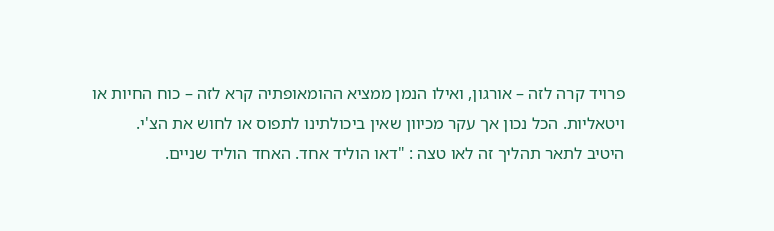פרויד קרה לזה – אורגון, ואילו הנמן ממציא ההומאופתיה קרא לזה – כוח החיות או ויטאליות. הכל נכון אך עקר מכיוון שאין ביכולתינו לתפוס או לחוש את הצ'י.
היטיב לתאר תהליך זה לאו טצה : "דאו הוליד אחד. האחד הוליד שניים.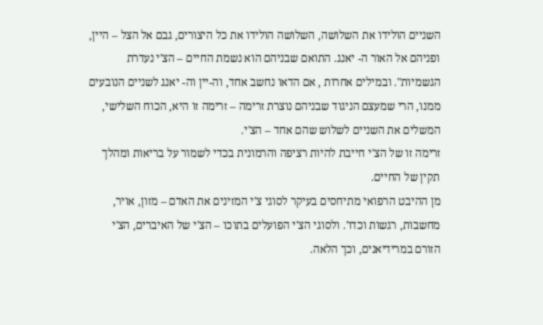השניים הולידו את השלושה, השלושה הולידו את כל היצורים, גבם אל הצל – היין, ופניהם אל האור ה- יאנג. התואם שבניהם הוא נשמת החיים – הצ'י נעדרת הגשמיות". ובמילים אחרות , אם הדאו נחשב אחד, וה-יין וה- יאנג לשניים הנובעים ממנו, הרי שמעצם הניגוד שבניהם נוצרת זרימה – זרימה זו היא, הכוח השלישי, המשלים את השניים לשלוש שהם אחד – הצ'י.
זרימה זו של הצ'י חייבת להיות רציפה והרמונית בכדי לשמור על בריאות ומהלך תקין של החיים.
מן ההיבט הרפואי מתיחסים בעיקר לסוגי צ'י המזינים את האדם – מזון, אויר, מחשבות, רגשות וכדו'. ולסוגי הצ'י הפועלים בתוכו – הצ'י של האיברים, הצ'י הזורם במרידיאנים, וכך הלאה.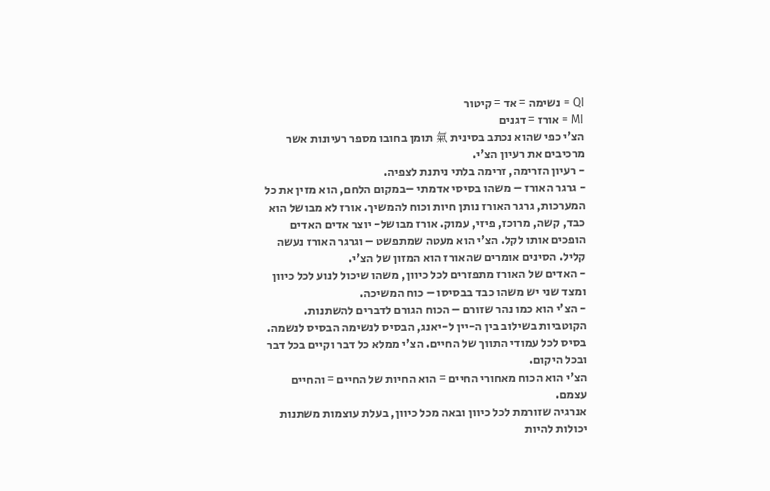QI = נשימה = אד = קיטור
MI = אורז = דגנים
הצ'י כפי שהוא נכתב בסינית 氣 תומן בחובו מספר רעיונות אשר מרכיבים את רעיון הצ'י.
- רעיון הזרימה, זרימה בלתי ניתנת לצפיה.
- גרגר האורז – משהו בסיסי אדמתי –במקום הלחם, הוא מזין את כל המערכות, גרגר האורז נותן חיות וכוח להמשיך. אורז לא מבושל הוא כבד, קשה, מרוכז, פיזי, עמוק. אורז מבושל- יוצר אדים האדים הופכים אותו לקל. הצ'י הוא מעטה שמתפשט – וגרגר האורז נעשה קליל. הסינים אומרים שהאורז הוא המזון של הצ'י.
- האדים של האורז מתפזרים לכל כיוון, משהו שיכול לנוע לכל כיוון ומצד שני יש משהו כבד בבסיסו – כוח המשיכה.
- הצ'י הוא כמו נהר שזורם – הכוח הגורם לדברים להשתנות. הקוטביות בשילוב בין ה-יין ל-יאנג, הבסיס לנשימה הבסיס לנשמה. בסיס לכל עמודי התווך של החיים. הצ'י ממלא כל דבר וקיים בכל דבר ובכל היקום.
הצ'י הוא הכוח מאחורי החיים = הוא החיות של החיים = והחיים עצמם.
אנרגיה שזורמת לכל כיוון ובאה מכל כיוון, בעלת עוצמות משתנות יכולות להיות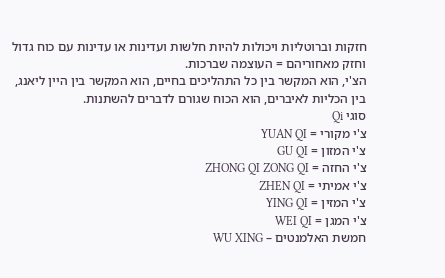חזקות וברוטליות ויכולות להיות חלשות ועדינות או עדינות עם כוח גדול וחזק מאחוריהם = העוצמה שברכות.
הצ'י, הוא המקשר בין כל התהליכים בחיים, הוא המקשר בין היין ליאנג, בין הכליות לאיברים, הוא הכוח שגורם לדברים להשתנות.
סוגי Qi
צ'י מקורי = YUAN QI
צ'י המזון = GU QI
צ'י החזה = ZHONG QI ZONG QI
צ'י אמיתי = ZHEN QI
צ'י המזין = YING QI
צ'י המגן = WEI QI
חמשת האלמנטים – WU XING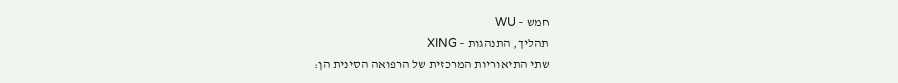חמש – WU
תהליך, התנהגות – XING
שתי התיאוריות המרכזית של הרפואה הסינית הן: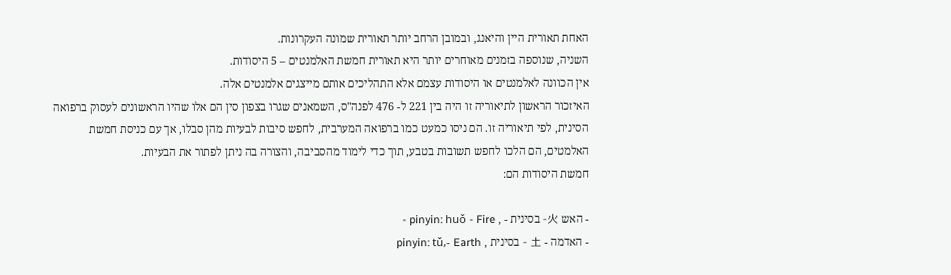האחת תאורית היין והיאנג, ובמובן הרחב יותר תאורית שמונה העקרונות.
השניה, שנוספה בזמנים מאוחרים יותר היא תאורית חמשת האלמנטים – 5 היסודות.
אין הכוונה לאלמנטים או היסודות עצמם אלא התהליכים אותם מייצגים אלמנטים אלה.
האיזכור הראשון לתיאוריה זו היה בין 221 ל- 476 לפנה"ס, השמאנים שגרו בצפון סין הם אלו שהיו הראשונים לעסוק ברפואה הסינית, לפי תיאוריה זו. הם ניסו כמעט כמו ברפואה המערבית, לחפש סיבות לבעיות מהן סבלו, אך עם כניסת חמשת האלמטים, הם הלכו לחפש תשובות בטבע, תוך כדי לימוד מהסביבה, והצורה בה ניתן לפתור את הבעיות.
חמשת היסודות הם:

- האש 火- בסינית - , pinyin: huǒ - Fire -
- האדמה - 土 - בסינית , pinyin: tǔ,- Earth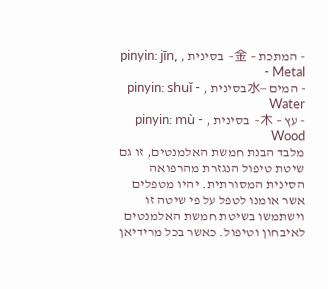- המתכת – 金- בסינית , pinyin: jīn, - Metal
- המים –水בסינית , pinyin: shuǐ - Water
- עץ – 木- בסינית , pinyin: mù - Wood
מלבד הבנת חמשת האלמנטים, זו גם שיטת טיפול הנגזרת מהרפואה הסינית המסורתית. יהיו מטפלים אשר אומנו לטפל על פי שיטה זו וישתמשו בשיטת חמשת האלמנטים לאיבחון וטיפול. כאשר בכל מרידיאן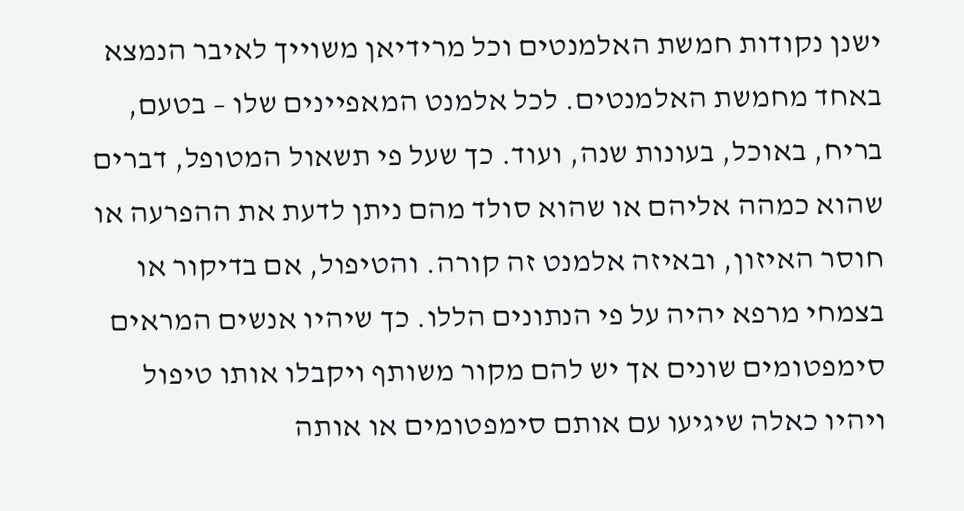ישנן נקודות חמשת האלמנטים וכל מרידיאן משוייך לאיבר הנמצא באחד מחמשת האלמנטים. לכל אלמנט המאפיינים שלו – בטעם, בריח, באוכל, בעונות שנה, ועוד. כך שעל פי תשאול המטופל, דברים שהוא כמהה אליהם או שהוא סולד מהם ניתן לדעת את ההפרעה או חוסר האיזון, ובאיזה אלמנט זה קורה. והטיפול, אם בדיקור או בצמחי מרפא יהיה על פי הנתונים הללו. כך שיהיו אנשים המראים סימפטומים שונים אך יש להם מקור משותף ויקבלו אותו טיפול ויהיו כאלה שיגיעו עם אותם סימפטומים או אותה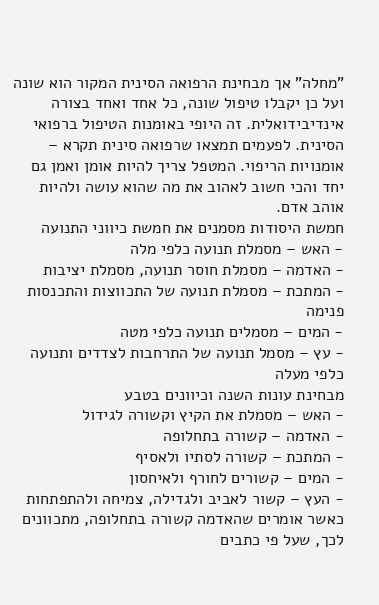"מחלה" אך מבחינת הרפואה הסינית המקור הוא שונה ועל כן יקבלו טיפול שונה, כל אחד ואחד בצורה אינדיבידואלית. זה היופי באומנות הטיפול ברפואי הסינית. לפעמים תמצאו שרפואה סינית תקרא – אומנויות הריפוי. המטפל צריך להיות אומן ואמן גם יחד והכי חשוב לאהוב את מה שהוא עושה ולהיות אוהב אדם.
חמשת היסודות מסמנים את חמשת כיווני התנועה
- האש – מסמלת תנועה כלפי מלה
- האדמה – מסמלת חוסר תנועה, מסמלת יציבות
- המתכת – מסמלת תנועה של התכווצות והתכנסות פנימה
- המים – מסמלים תנועה כלפי מטה
- עץ – מסמל תנועה של התרחבות לצדדים ותנועה כלפי מעלה
מבחינת עונות השנה וכיוונים בטבע
- האש – מסמלת את הקיץ וקשורה לגידול
- האדמה – קשורה בתחלופה
- המתכת – קשורה לסתיו ולאסיף
- המים – קשורים לחורף ולאיחסון
- העץ – קשור לאביב ולגדילה, צמיחה ולהתפתחות
כאשר אומרים שהאדמה קשורה בתחלופה, מתכוונים לכך, שעל פי כתבים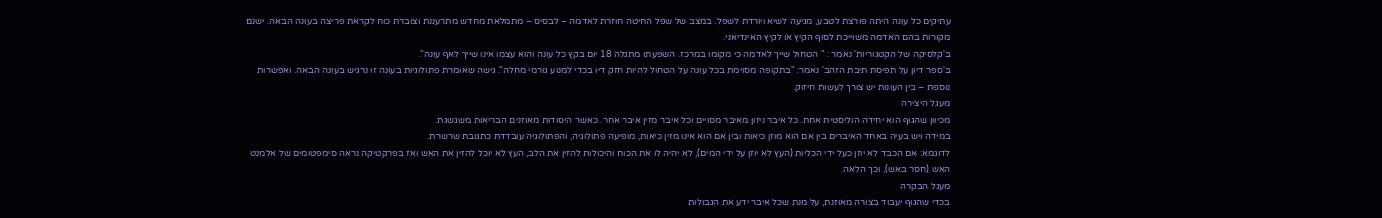עתיקים כל עונה היתה פורצת לטבע, מגיעה לשיא ויורדת לשפל. במצב של שפל החיטה חוזרת לאדמה – לבסיס – מתמלאת מחדש מתרעננת וצוברת כוח לקראת פריצה בעונה הבאה. ישנם מקורות בהם האדמה משוייכת לסוף הקיץ או לקיץ האינדיאני.
ב'קלסיקה של הקטגוריות' נאמר : " הטחול שייך לאדמה כי מקומו במרכז. השפעתו מתגלה 18 יום בקץ כל עונה והוא עצמו אינו שייך לאף עונה".
ב'ספר דיון על תפיסת תיבת הזהב' נאמר: "בתקופה מסוימת בכל עונה על הטחול להיות חזק דיו בכדי למנוע גורמי מחלה". גישה שאומרת פתולוגיות בעונה זו נרגיש בעונה הבאה. ואפשרות נוספת – בין העונות יש צורך לעשות חיזוק.
מעגל היצירה
מכיוון שהגוף הוא יחידה הוליסטית אחת. כל איבר ניזון מאיבר מסויים וכל איבר מזין איבר אחר. כאשר היסודות מאוזנים הבריאות משגשגת.
במידה ויש בעיה באחד האיברים בין אם הוא מוזן כיאות ובין אם הוא אינו מזין כיאות, מופיעה פתולוגיה, והפתולוגיה עובדדת כתגובת שרשרת.
לדוגמא: אם הכבד לא יוזן כעל ידי הכליות (העץ לא יוזן על ידי המים), לא יהיה לו את הכוח והיכולות להזין את הלב, העץ לא יוכל להזין את האש ואז בפרקטיקה נראה סימפטומים של אלמנט האש (חסר באש), וכך הלאה.
מעגל הבקרה
בכדי שהגוף יעבוד בצורה מאוזנת, על מנת שכל איבר ידע את הגבולות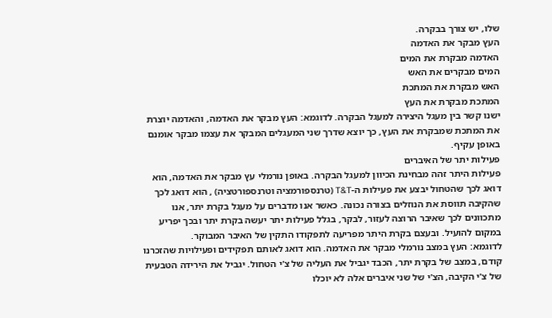שלו, יש צורך בבקרה.
העץ מבקר את האדמה
האדמה מבקרת את המים
המים מבקרים את האש
האש מבקרת את המתכת
המתכת מבקרת את העץ
ישנו קשר בין מעגל היצירה למעגל הבקרה. לדוגמא: העץ מבקר את האדמה, והאדמה יוצרת את המתכת שמבקרת את העץ, כך יוצא שדרך שני המעגלים המבקר את עצמו מבקר אומנם באופן עקיף.
פעילות יתר של האיברים
פעילות היתר זהה מבחינת הכיוון למעגל הבקרה. באופן נורמלי עץ מבקר את האדמה, הוא דואג לכך שהטחול יבצע את פעילות ה-T&T (טרנספורמציה וטרנספורטציה) , הוא דואג לכך שהקיבה תווסת את הנוזלים בצורה נכונה. כאשר אנו מדברים על מעגל בקרת יתר, אנו מתכוונים לכך שאיבר הרוצה לעזור, לבקר, בגלל פעילות יתר יעשה בקרת יתר ובכך יפריע במקום להועיל. ובעצם בקרת היתר מפריעה לתפקודו התקין של האיבר המבוקר.
לדוגמא: העץ במצב נורמלי מבקר את האדמה. הוא דואג לאותם תפקידים ופעילויות שהזכרנו קודם, במצב של בקרת יתר, הכבד יגביל את העליה של צ'י הטחול. יגביל את הירידה הטבעית של צ'י הקיבה, הצ'י של שני איברים אלה לא יוכלו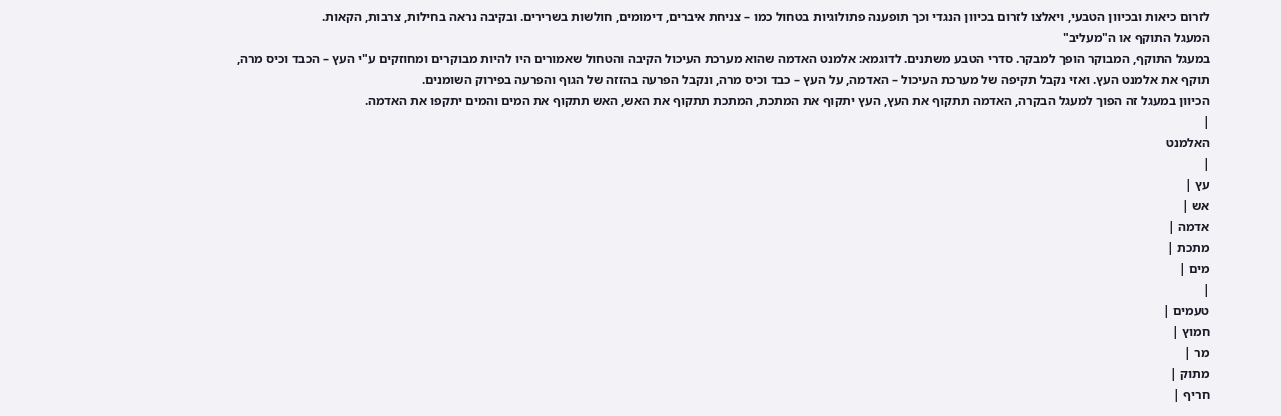לזרום כיאות ובכיוון הטבעי, ויאלצו לזרום בכיוון הנגדי וכך תופענה פתולוגיות בטחול כמו – צניחת איברים, דימומים, חולשות בשרירים. ובקיבה נראה בחילות, צרבות, הקאות.
המעגל התוקף או ה"מעליב"
במעגל התוקף, המבוקר הופך למבקר. סדרי הטבע משתנים. לדוגמא: אלמנט האדמה שהוא מערכת העיכול הקיבה והטחול שאמורים היו להיות מבוקרים ומחוזקים ע"י העץ – הכבד וכיס מרה, תוקף את אלמנט העץ. ואזי נקבל תקיפה של מערכת העיכול – האדמה, על העץ – כבד וכיס מרה, ונקבל הפרעה בהזזה של הגוף והפרעה בפירוק השומנים.
הכיוון במעגל זה הפוך למעגל הבקרה, האדמה תתקוף את העץ, העץ יתקוף את המתכת, המתכת תתקוף את האש, האש תתקוף את המים והמים יתקפו את האדמה.
|
האלמנט
|
עץ |
אש |
אדמה |
מתכת |
מים |
|
טעמים |
חמוץ |
מר |
מתוק |
חריף |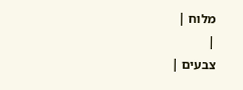מלוח |
|
צבעים |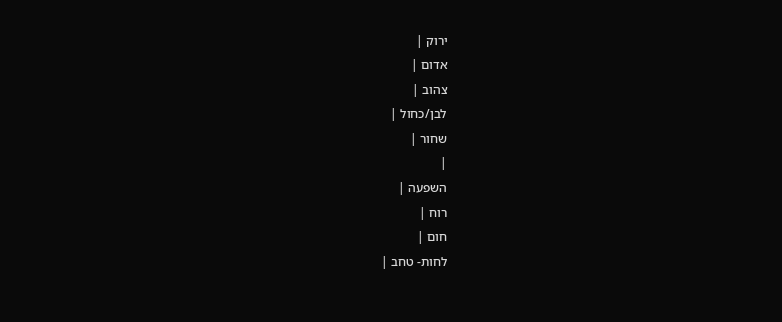ירוק |
אדום |
צהוב |
לבן/כחול |
שחור |
|
השפעה |
רוח |
חום |
לחות- טחב |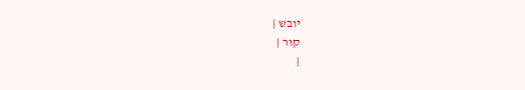יובש |
קור |
|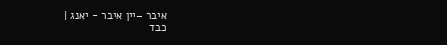איבר –יין איבר - יאנג |
כבד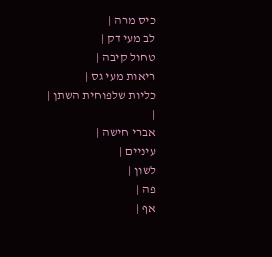כיס מרה |
לב מעי דק |
טחול קיבה |
ריאות מעי גס |
כליות שלפוחית השתן |
|
אברי חישה |
עיניים |
לשון |
פה |
אף |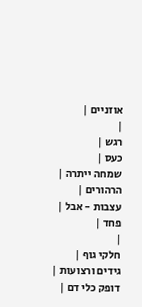אוזניים |
|
רגש |
כעס |
שמחה ייתרה |
הרהורים |
עצבות - אבל |
פחד |
|
חלקי גוף |
גידים ורצועות |
דופק כלי דם |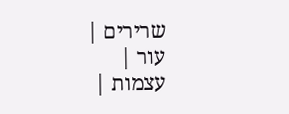שרירים |
עור |
עצמות |